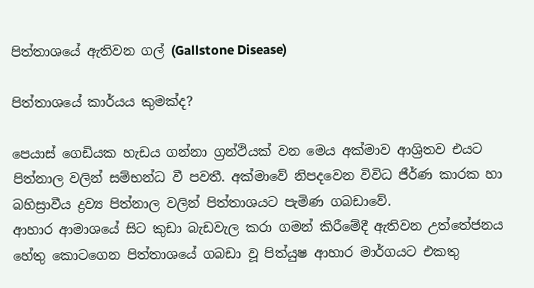පිත්තාශයේ ඇතිවන ගල් (Gallstone Disease)

පිත්තාශයේ කාර්යය කුමක්ද?

පෙයාස් ගෙඩියක හැඩය ගන්නා ග්‍රන්ථියක් වන මෙය අක්මාව ආශ්‍රිතව එයට පිත්නාල වලින් සම්භන්ධ වී පවතී. අක්මාවේ නිපදවෙන විවිධ ජීර්ණ කාරක හා බහිස්‍රාවීය ද්‍රව්‍ය පිත්නාල වලින් පිත්තාශයට පැමිණ ගබඩාවේ.
ආහාර ආමාශයේ සිට කුඩා බැඩවැල කරා ගමන් කිරීමේදී ඇතිවන උත්තේජනය හේතු කොටගෙන පිත්තාශයේ ගබඩා වූ පිත්යුෂ ආහාර මාර්ගයට එකතු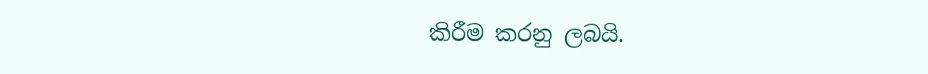කිරීම කරනු ලබයි.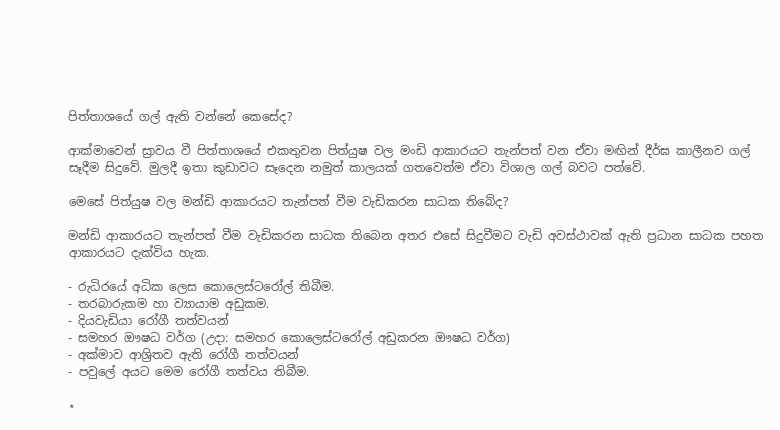පිත්තාශයේ ගල් ඇති වන්නේ කෙසේද?

ආක්මාවෙන් ස්‍රාවය වී පිත්තාශයේ එකතුවන පිත්යුෂ වල මංඩි ආකාරයට තැන්පත් වන ඒවා මඟින් දීර්ඝ කාලීනව ගල් සෑදීම සිදුවේ. මුලදී ඉතා කුඩාවට සෑදෙන නමුත් කාලයක් ගතවෙත්ම ඒවා විශාල ගල් බවට පත්වේ.

මෙසේ පිත්යුෂ වල මන්ඩි ආකාරයට තැන්පත් වීම වැඩිකරන සාධක තිබේද?

මන්ඩි ආකාරයට තැන්පත් වීම වැඩිකරන සාධක තිබෙන අතර එසේ සිදුවීමට වැඩි අවස්ථාවක් ඇති ප්‍රධාන සාධක පහත ආකාරයට දැක්විය හැක.

- රුධිරයේ අධික ලෙස කොලෙස්ටරෝල් තිබීම.
- තරබාරුකම හා ව්‍යායාම අඩුකම.
- දියවැඩියා රෝගී තත්වයන්
- සමහර ඖෂධ වර්ග (උදා: සමහර කොලෙස්ටරෝල් අඩුකරන ඖෂධ වර්ග)
- අක්මාව ආශ්‍රිතව ඇති රෝගී තත්වයන්
- පවුලේ අයට මෙම රෝගී තත්වය තිබීම.

⋆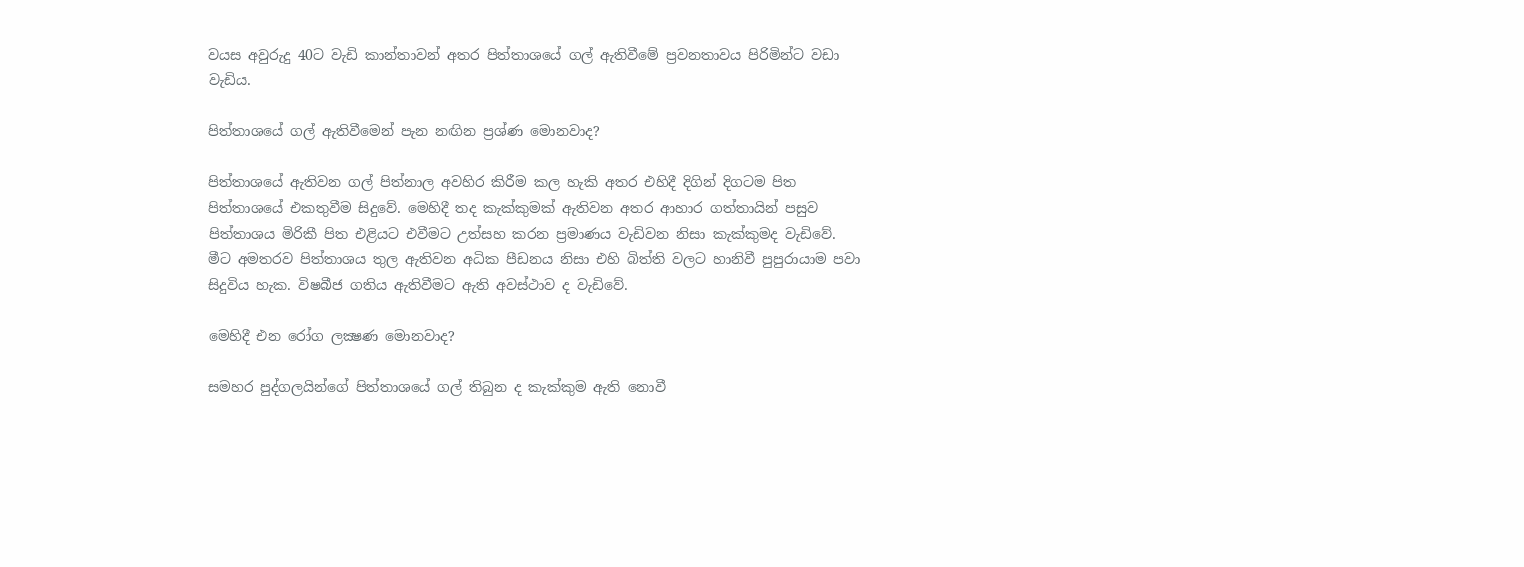වයස අවුරුදු 40ට වැඩි කාන්තාවන් අතර පිත්තාශයේ ගල් ඇතිවීමේ ප්‍රවනතාවය පිරිමින්ට වඩා වැඩිය.

පිත්තාශයේ ගල් ඇතිවීමෙන් පැන නඟින ප්‍රශ්ණ මොනවාද?

පිත්තාශයේ ඇතිවන ගල් පිත්නාල අවහිර කිරීම කල හැකි අතර එහිදී දිගින් දිගටම පිත පිත්තාශයේ එකතුවීම සිදුවේ. මෙහිදී තද කැක්කුමක් ඇතිවන අතර ආහාර ගත්තායින් පසුව පිත්තාශය මිරිකී පිත එළියට එවීමට උත්සහ කරන ප්‍රමාණය වැඩිවන නිසා කැක්කුමද වැඩිවේ.
මීට අමතරව පිත්තාශය තුල ඇතිවන අධික පීඩනය නිසා එහි බිත්ති වලට හානිවී පුපුරායාම පවා සිදුවිය හැක. විෂබීජ ගතිය ඇතිවීමට ඇති අවස්ථාව ද වැඩිවේ.

මෙහිදී එන රෝග ලක්‍ෂණ මොනවාද?

සමහර පුද්ගලයින්ගේ පිත්තාශයේ ගල් තිබුන ද කැක්කුම ඇති නොවී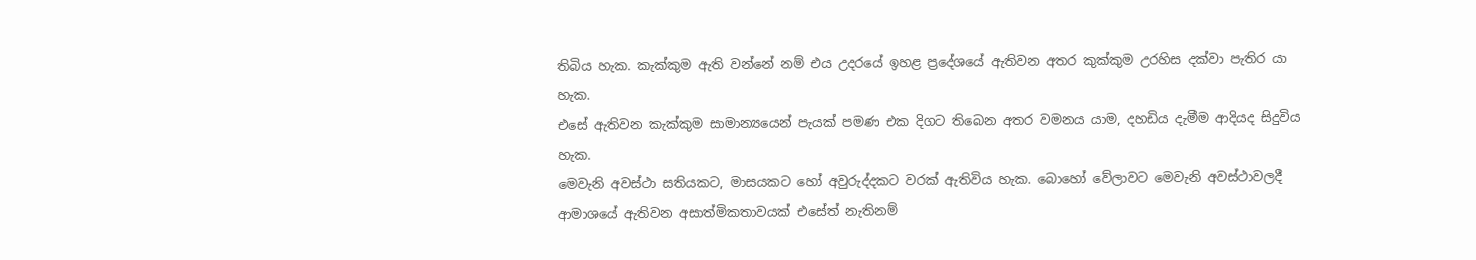තිබිය හැක. කැක්කුම ඇති වන්නේ නම් එය උදරයේ ඉහළ ප්‍රදේශයේ ඇතිවන අතර කුක්කුම උරහිස දක්වා පැතිර යා හැක.
එසේ ඇතිවන කැක්කුම සාමාන්‍යයෙන් පැයක් පමණ එක දිගට තිබෙන අතර වමනය යාම, දහඩිය දැමීම ආදියද සිදුවිය හැක.
මෙවැනි අවස්ථා සතියකට, මාසයකට හෝ අවුරුද්දකට වරක් ඇතිවිය හැක. බොහෝ වේලාවට මෙවැනි අවස්ථාවලදී ආමාශයේ ඇතිවන අසාත්මිකතාවයක් එසේත් නැතිනම්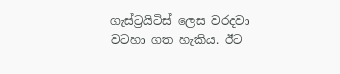ගැස්ට්‍රයිටිස් ලෙස වරදවා වටහා ගත හැකිය. ඊට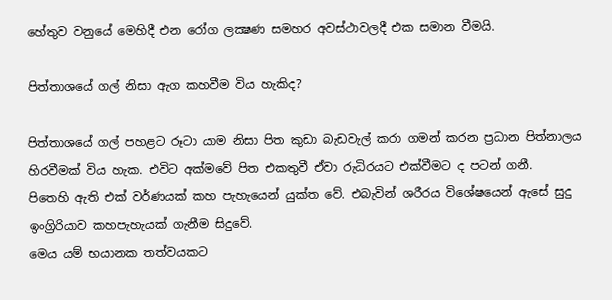හේතුව වනුයේ මෙහිදී එන රෝග ලක්‍ෂණ සමහර අවස්ථාවලදී එක සමාන වීමයි.

පිත්තාශයේ ගල් නිසා ඇග කහවීම විය හැකිද?

පිත්තාශයේ ගල් පහළට රූටා යාම නිසා පිත කුඩා බැඩවැල් කරා ගමන් කරන ප්‍රධාන පිත්නාලය හිරවීමක් විය හැක. එවිට අක්මවේ පිත එකතුවී ඒවා රුධිරයට එක්වීමට ද පටන් ගනී.
පිතෙහි ඇති එක් වර්ණයක් කහ පැහැයෙන් යුක්ත වේ. එබැවින් ශරීරය විශේෂයෙන් ඇසේ සුදු ඉංග්‍රිරියාව කහපැහැයක් ගැනීම සිදුවේ.
මෙය යම් භයානක තත්වයකට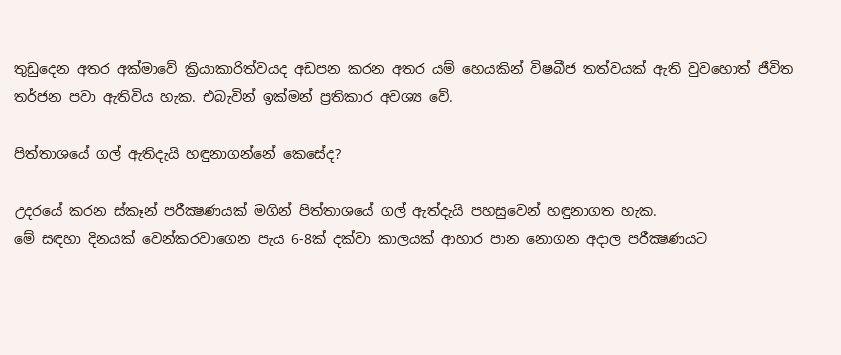තුඩුදෙන අතර අක්මාවේ ක්‍රියාකාරිත්වයද අඩපන කරන අතර යම් හෙයකින් විෂබීජ තත්වයක් ඇති වුවහොත් ජීවිත තර්ජන පවා ඇතිවිය හැක. එබැවින් ඉක්මන් ප්‍රතිකාර අවශ්‍ය වේ.

පිත්තාශයේ ගල් ඇතිදැයි හඳුනාගන්නේ කෙසේද?

උදරයේ කරන ස්කෑන් පරීක්‍ෂණයක් මගින් පිත්තාශයේ ගල් ඇත්දැයි පහසුවෙන් හඳුනාගත හැක.
මේ සඳහා දිනයක් වෙන්කරවාගෙන පැය 6-8ක් දක්වා කාලයක් ආහාර පාන නොගන අදාල පරීක්‍ෂණයට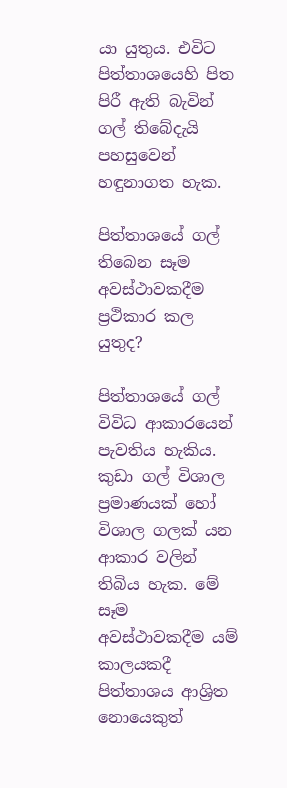යා යුතුය. එවිට පිත්තාශයෙහි පිත පිරී ඇති බැවින් ගල් තිබේදැයි පහසුවෙන් හඳුනාගත හැක.

පිත්තාශයේ ගල් තිබෙන සෑම අවස්ථාවකදීම ප්‍රථිකාර කල යුතුද?

පිත්තාශයේ ගල් විවිධ ආකාරයෙන් පැවතිය හැකිය. කුඩා ගල් විශාල ප්‍රමාණයක් හෝ විශාල ගලක් යන ආකාර වලින් තිබිය හැක. මේ සෑම අවස්ථාවකදීම යම් කාලයකදී පිත්තාශය ආශ්‍රිත නොයෙකුත්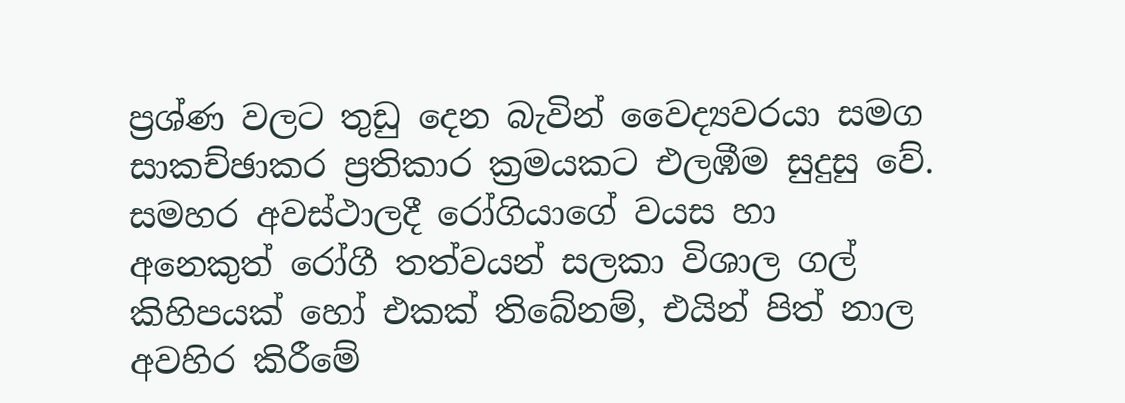ප්‍රශ්ණ වලට තුඩු දෙන බැවින් වෛද්‍යවරයා සමග සාකච්ඡාකර ප්‍රතිකාර ක්‍රමයකට එලඹීම සුදුසු වේ.
සමහර අවස්ථාලදී රෝගියාගේ වයස හා අනෙකුත් රෝගී තත්වයන් සලකා විශාල ගල් කිහිපයක් හෝ එකක් තිබේනම්, එයින් පිත් නාල අවහිර කිරීමේ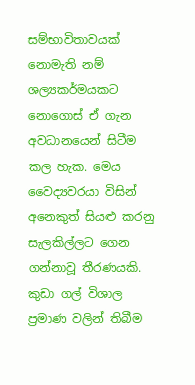සම්භාවිතාවයක් නොමැති නම් ශල්‍යකර්මයකට නොගොස් ඒ ගැන අවධානයෙන් සිටීම කල හැක. මෙය වෛද්‍යවරයා විසින් අනෙකුත් සියළු කරනු සැලකිල්ලට ගෙන ගන්නාවූ තීරණයකි. කුඩා ගල් විශාල ප්‍රමාණ වලින් තිබීම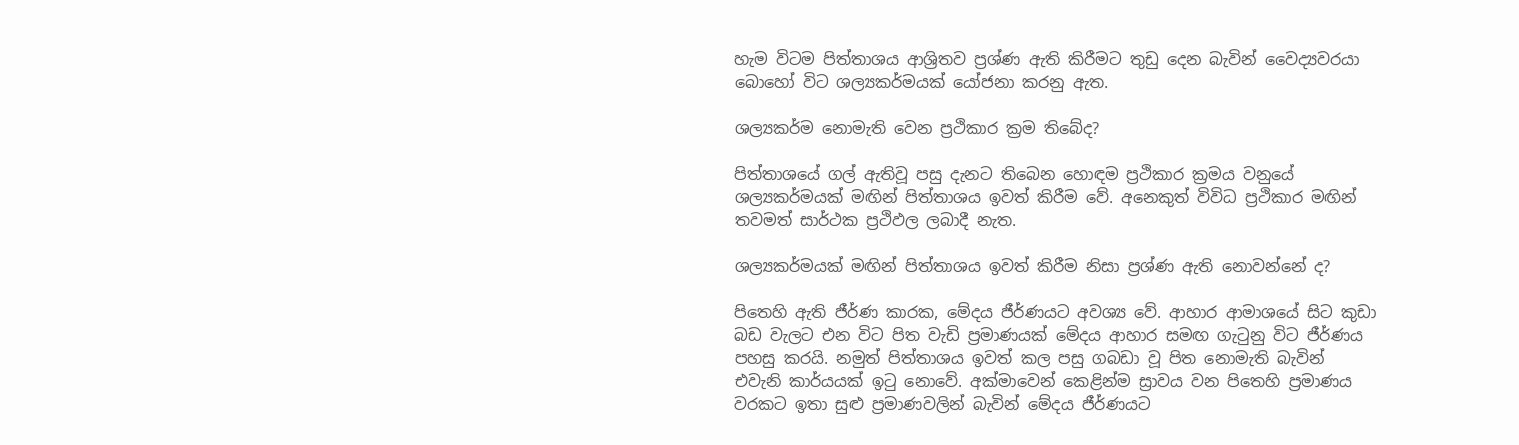හැම විටම පිත්තාශය ආශ්‍රිතව ප්‍රශ්ණ ඇති කිරීමට තුඩු දෙන බැවින් වෛද්‍යවරයා බොහෝ විට ශල්‍යකර්මයක් යෝජනා කරනු ඇත.

ශල්‍යකර්ම නොමැති වෙන ප්‍රථිකාර ක්‍රම තිබේද?

පිත්තාශයේ ගල් ඇතිවූ පසු දැනට තිබෙන හොඳම ප්‍රථිකාර ක්‍රමය වනුයේ ශල්‍යකර්මයක් මඟින් පිත්තාශය ඉවත් කිරීම වේ. අනෙකුත් විවිධ ප්‍රථිකාර මඟින් තවමත් සාර්ථක ප්‍රථිඵල ලබාදී නැත.

ශල්‍යකර්මයක් මඟින් පිත්තාශය ඉවත් කිරීම නිසා ප්‍රශ්ණ ඇති නොවන්නේ ද?

පිතෙහි ඇති ජීර්ණ කාරක, මේදය ජීර්ණයට අවශ්‍ය වේ. ආහාර ආමාශයේ සිට කුඩා බඩ වැලට එන විට පිත වැඩි ප්‍රමාණයක් මේදය ආහාර සමඟ ගැටුනු විට ජීර්ණය පහසු කරයි. නමුත් පිත්තාශය ඉවත් කල පසු ගබඩා වූ පිත නොමැති බැවින් එවැනි කාර්යයක් ඉටු නොවේ. අක්මාවෙන් කෙළින්ම ස්‍රාවය වන පිතෙහි ප්‍රමාණය වරකට ඉතා සුළු ප්‍රමාණවලින් බැවින් මේදය ජීර්ණයට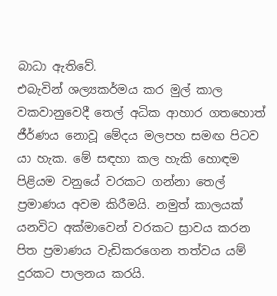බාධා ඇතිවේ.
එබැවින් ශල්‍යකර්මය කර මුල් කාල වකවානුවෙදී තෙල් අධික ආහාර ගතහොත් ජීර්ණය නොවූ මේදය මලපහ සමඟ පිටව යා හැක. මේ සඳහා කල හැකි හොඳම පිළියම වනුයේ වරකට ගන්නා තෙල් ප්‍රමාණය අවම කිරීමයි. නමුත් කාලයක් යනවිට අක්මාවෙන් වරකට ස්‍රාවය කරන පිත ප්‍රමාණය වැඩිකරගෙන තත්වය යම් දුරකට පාලනය කරයි.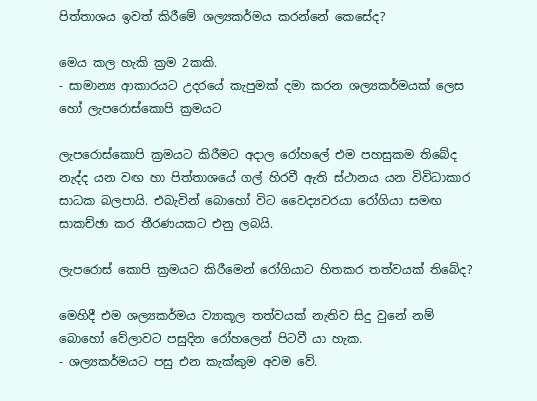පිත්තාශය ඉවත් කිරීමේ ශල්‍යකර්මය කරන්නේ කෙසේද?

මෙය කල හැකි ක්‍රම 2කකි.
- සාමාන්‍ය ආකාරයට උදරයේ කැපුමක් දමා කරන ශල්‍යකර්මයක් ලෙස හෝ ලැපරොස්කොපි ක්‍රමයට

ලැපරොස්කොපි ක්‍රමයට කිරීමට අදාල රෝහලේ එම පහසුකම තිබේද නැද්ද යන වඟ හා පිත්තාශයේ ගල් හිරවී ඇති ස්ථානය යන විවිධාකාර සාධක බලපායි. එබැවින් බොහෝ විට වෛද්‍යවරයා රෝගියා සමඟ සාකච්ඡා කර තීරණයකට එනු ලබයි.

ලැපරොස් කොපි ක්‍රමයට කිරීමෙන් රෝගියාට හිතකර තත්වයක් තිබේද?

මෙහිදී එම ශල්‍යකර්මය ව්‍යාකූල තත්වයක් නැතිව සිදු වුනේ නම් බොහෝ වේලාවට පසුදින රෝහලෙන් පිටවී යා හැක.
- ශල්‍යකර්මයට පසු එන කැක්කුම අවම වේ.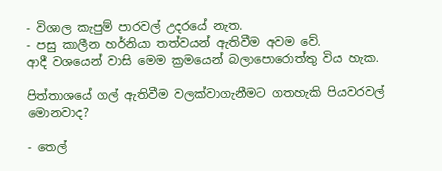- විශාල කැපුම් පාරවල් උදරයේ නැත.
- පසු කාලීන හර්නියා තත්වයන් ඇතිවීම අවම වේ.
ආදී වශයෙන් වාසි මෙම ක්‍රමයෙන් බලාපොරොත්තු විය හැක.

පිත්තාශයේ ගල් ඇතිවීම වලක්වාගැනීමට ගතහැකි පියවරවල් මොනවාද?

- තෙල්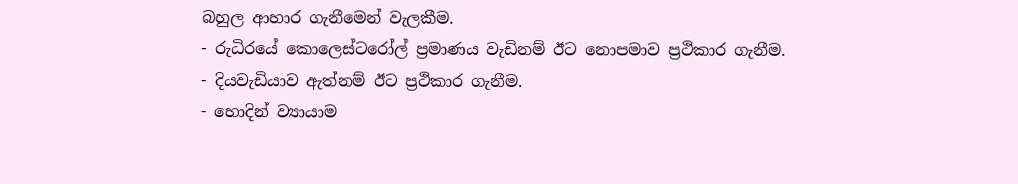බහුල ආහාර ගැනීමෙන් වැලකීම.
- රුධිරයේ කොලෙස්ටරෝල් ප්‍රමාණය වැඩිනම් ඊට නොපමාව ප්‍රථිකාර ගැනීම.
- දියවැඩියාව ඇත්නම් ඊට ප්‍රථිකාර ගැනීම.
- හොදින් ව්‍යායාම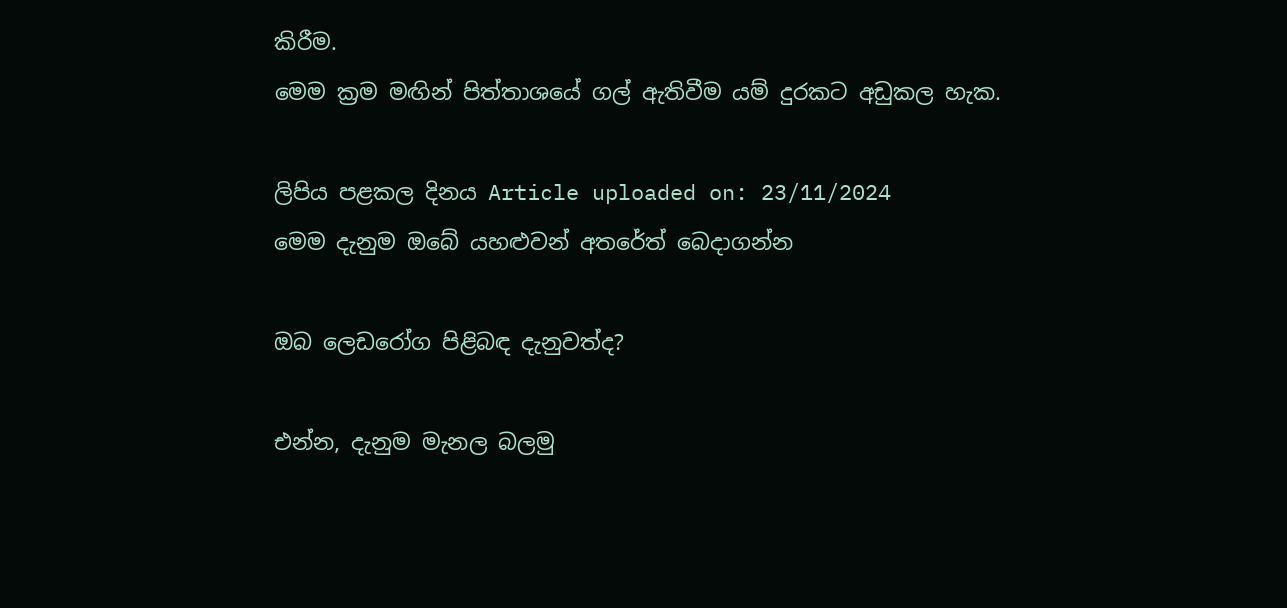කිරීම.
මෙම ක්‍රම මඟින් පිත්තාශයේ ගල් ඇතිවීම යම් දුරකට අඩුකල හැක.

ලිපිය පළකල දිනය Article uploaded on: 23/11/2024
මෙම දැනුම ඔබේ යහළුවන් අතරේත් බෙදාගන්න

ඔබ ලෙඩරෝග පිළිබඳ දැනුවත්ද?

එන්න, දැනුම මැනල බලමු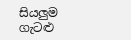සියලුම ගැටළු